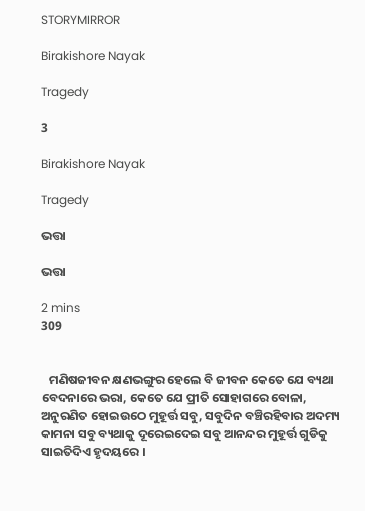STORYMIRROR

Birakishore Nayak

Tragedy

3

Birakishore Nayak

Tragedy

ଭତ୍ତା

ଭତ୍ତା

2 mins
309


   ମଣିଷଜୀବନ କ୍ଷଣଭଙ୍ଗୁର ହେଲେ ବି ଜୀବନ କେତେ ଯେ ବ୍ୟଥା ବେଦନାରେ ଭରା, କେତେ ଯେ ପ୍ରୀତି ସୋହାଗରେ ବୋଳା, ଅନୁରଣିତ ହୋଇଉଠେ ମୁହୂର୍ତ୍ତ ସବୁ, ସବୁଦିନ ବଞ୍ଚିରହିବାର ଅଦମ୍ୟ କାମନା ସବୁ ବ୍ୟଥାକୁ ଦୂରେଇଦେଇ ସବୁ ଆନନ୍ଦର ମୁହୂର୍ତ୍ତ ଗୁଡିକୁ ସାଇତିଦିଏ ହୃଦୟରେ ।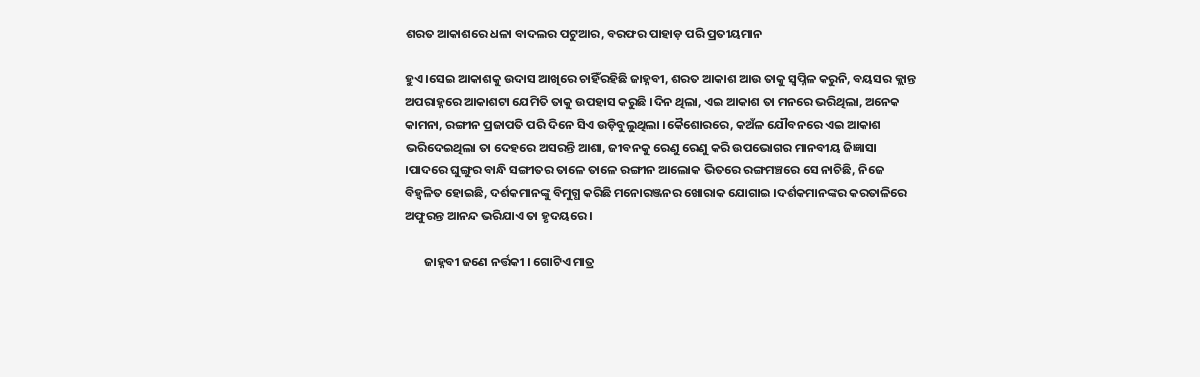ଶରତ ଆକାଶରେ ଧଳା ବାଦଲର ପଟୁଆର, ବରଫର ପାହାଡ଼ ପରି ପ୍ରତୀୟମାନ

ହୁଏ ।ସେଇ ଆକାଶକୁ ଉଦାସ ଆଖିରେ ଚାହିଁରହିଛି ଜାହ୍ନବୀ, ଶରତ ଆକାଶ ଆଉ ତାକୁ ସ୍ୱପ୍ନିଳ କରୁନି, ବୟସର କ୍ଲାନ୍ତ ଅପରାହ୍ନରେ ଆକାଶଟା ଯେମିତି ତାକୁ ଉପହାସ କରୁଛି ।ଦିନ ଥିଲା, ଏଇ ଆକାଶ ତା ମନରେ ଭରିଥିଲା, ଅନେକ କାମନା, ରଙ୍ଗୀନ ପ୍ରଜାପତି ପରି ଦିନେ ସିଏ ଉଡ଼ିବୁଲୁଥିଲା ।କୈଶୋରରେ, କଅଁଳ ଯୌବନରେ ଏଇ ଆକାଶ ଭରିଦେଇଥିଲା ତା ଦେହରେ ଅସରନ୍ତି ଆଶା, ଜୀବନକୁ ରେଣୁ ରେଣୁ କରି ଉପଭୋଗର ମାନବୀୟ ଜିଜ୍ଞାସା ।ପାଦରେ ଘୁଙ୍ଗୁର ବାନ୍ଧି ସଙ୍ଗୀତର ତାଳେ ତାଳେ ରଙ୍ଗୀନ ଆଲୋକ ଭିତରେ ରଙ୍ଗମଞ୍ଚରେ ସେ ନାଚିଛି, ନିଜେ ବିହ୍ଵଳିତ ହୋଇଛି, ଦର୍ଶକମାନଙ୍କୁ ବିମୁଗ୍ଧ କରିଛି ମନୋରଞ୍ଜନର ଖୋରାକ ଯୋଗାଇ ।ଦର୍ଶକମାନଙ୍କର କରତାଳିରେ ଅଫୁରନ୍ତ ଆନନ୍ଦ ଭରିଯାଏ ତା ହୃଦୟରେ ।

       ଜାହ୍ନବୀ ଜଣେ ନର୍ତ୍ତକୀ । ଗୋଟିଏ ମାତ୍ର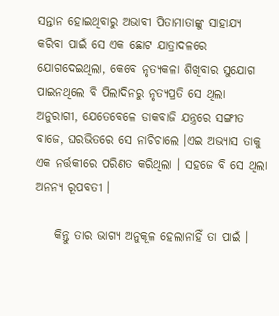ସନ୍ତାନ ହୋଇଥିବାରୁ ଅଭାବୀ ପିତାମାତାଙ୍କୁ ସାହାଯ୍ୟ କରିବା ପାଇଁ ସେ ଏକ ଛୋଟ ଯାତ୍ରାଦଳରେ ଯୋଗଦେଇଥିଲା, କେବେ ନୃତ୍ୟକଳା ଶିଖିବାର ସୁଯୋଗ ପାଇନଥିଲେ ବି ପିଲାଦିନରୁ ନୃତ୍ୟପ୍ରତି ସେ ଥିଲା ଅନୁରାଗୀ, ଯେତେବେଳେ ଡାକବାଜି ଯନ୍ତ୍ରରେ ସଙ୍ଗୀତ ବାଜେ, ଘରଭିତରେ ସେ ନାଚିଚାଲେ ।ଏଇ ଅଭ୍ୟାସ ତାକୁ ଏକ ନର୍ତ୍ତକୀରେ ପରିଣତ କରିଥିଲା । ସହଜେ ବି ସେ ଥିଲା ଅନନ୍ୟ ରୂପବତୀ ।

    କିନ୍ତୁ ତାର ଭାଗ୍ୟ ଅନୁକୂଳ ହେଲାନାହିଁ ତା ପାଇଁ ।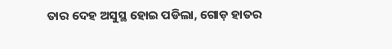ତାର ଦେହ ଅସୁସ୍ଥ ହୋଇ ପଡିଲା, ଗୋଡ଼ ହାତର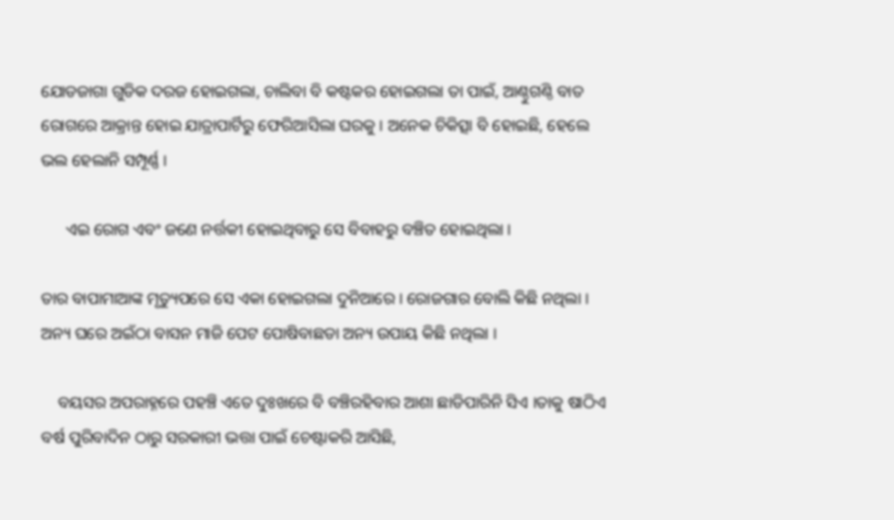ଯୋଡଜାଗା ଗୁଡିକ ଦରଜ ହୋଇଗଲା, ଚାଲିବା ବି କଷ୍ଟକର ହୋଇଗଲା ତା ପାଇଁ, ଆଣ୍ଠୁଗଣ୍ଠି ବାତ ରୋଗରେ ଆକ୍ରାନ୍ତ ହୋଇ ଯାତ୍ରାପାର୍ଟିରୁ ଫେରିଆସିଲା ଘରକୁ । ଅନେକ ଚିକିତ୍ସା ବି ହୋଇଛି, ହେଲେ ଭଲ ହେଲାନି ସମ୍ପୂର୍ଣ୍ଣ ।

      ଏଇ ରୋଗ ଏବଂ ଜଣେ ନର୍ତ୍ତକୀ ହୋଇଥିବାରୁ ସେ ବିବାହରୁ ବଞ୍ଚିତ ହୋଇଥିଲା ।

ତାର ବାପାମାଆଙ୍କ ମୃତ୍ୟୁପରେ ସେ ଏକା ହୋଇଗଲା ଦୁନିଆରେ । ରୋଜଗାର ବୋଲି କିଛି ନଥିଲା । ଅନ୍ୟ ଘରେ ଅଇଁଠା ବାସନ ମାଜି ପେଟ ପୋଷିବାଛଡା ଅନ୍ୟ ଉପାୟ କିଛି ନଥିଲା ।

    ବୟସର ଅପରାହ୍ନରେ ପହଞ୍ଚି ଏତେ ଦୁଃଖରେ ବି ବଞ୍ଚିରହିବାର ଆଶା ଛାଡିପାରିନି ସିଏ ।ତାକୁ ଷାଠିଏ ବର୍ଷ ପୁରିବାଦିନ ଠାରୁ ସରକାରୀ ଭତ୍ତା ପାଇଁ ଚେଷ୍ଟାକରି ଆସିଛି,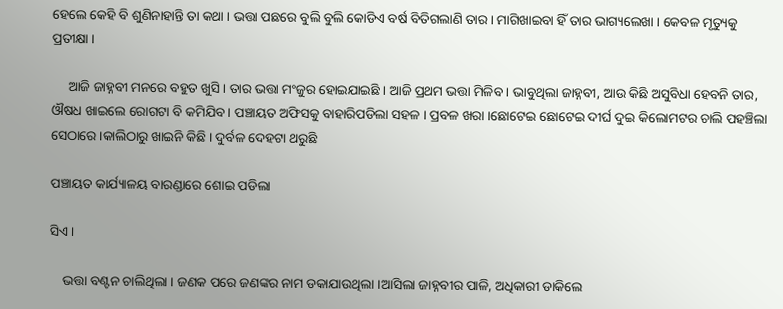ହେଲେ କେହି ବି ଶୁଣିନାହାନ୍ତି ତା କଥା । ଭତ୍ତା ପଛରେ ବୁଲି ବୁଲି କୋଡିଏ ବର୍ଷ ବିତିଗଲାଣି ତାର । ମାଗିଖାଇବା ହିଁ ତାର ଭାଗ୍ୟଲେଖା । କେବଳ ମୃତ୍ୟୁକୁ ପ୍ରତୀକ୍ଷା ।

     ଆଜି ଜାହ୍ନବୀ ମନରେ ବହୁତ ଖୁସି । ତାର ଭତ୍ତା ମଂଜୁର ହୋଇଯାଇଛି । ଆଜି ପ୍ରଥମ ଭତ୍ତା ମିଳିବ । ଭାବୁଥିଲା ଜାହ୍ନବୀ, ଆଉ କିଛି ଅସୁବିଧା ହେବନି ତାର, ଔଷଧ ଖାଇଲେ ରୋଗଟା ବି କମିଯିବ । ପଞ୍ଚାୟତ ଅଫିସକୁ ବାହାରିପଡିଲା ସହଳ । ପ୍ରବଳ ଖରା ।ଛୋଟେଇ ଛୋଟେଇ ଦୀର୍ଘ ଦୁଇ କିଲୋମଟର ଚାଲି ପହଞ୍ଚିଲା ସେଠାରେ ।କାଲିଠାରୁ ଖାଇନି କିଛି । ଦୁର୍ବଳ ଦେହଟା ଥରୁଛି

ପଞ୍ଚାୟତ କାର୍ଯ୍ୟାଳୟ ବାରଣ୍ଡାରେ ଶୋଇ ପଡିଲା

ସିଏ ।

    ଭତ୍ତା ବଣ୍ଟନ ଚାଲିଥିଲା । ଜଣକ ପରେ ଜଣଙ୍କର ନାମ ଡକାଯାଉଥିଲା ।ଆସିଲା ଜାହ୍ନବୀର ପାଳି, ଅଧିକାରୀ ଡାକିଲେ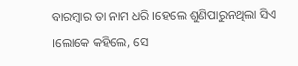ବାରମ୍ବାର ତା ନାମ ଧରି ।ହେଲେ ଶୁଣିପାରୁନଥିଲା ସିଏ ।ଲୋକେ କହିଲେ, ସେ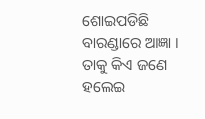ଶୋଇପଡିଛି ବାରଣ୍ଡାରେ ଆଜ୍ଞା । ତାକୁ କିଏ ଜଣେ ହଲେଇ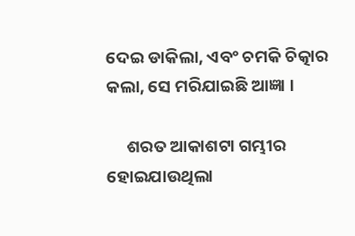ଦେଇ ଡାକିଲା, ଏବଂ ଚମକି ଚିତ୍କାର କଲା, ସେ ମରିଯାଇଛି ଆଜ୍ଞା ।

     ଶରତ ଆକାଶଟା ଗମ୍ଭୀର ହୋଇଯାଉଥିଲା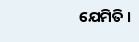ଯେମିତି ।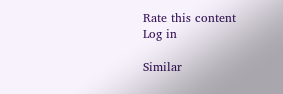Rate this content
Log in

Similar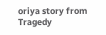oriya story from Tragedy